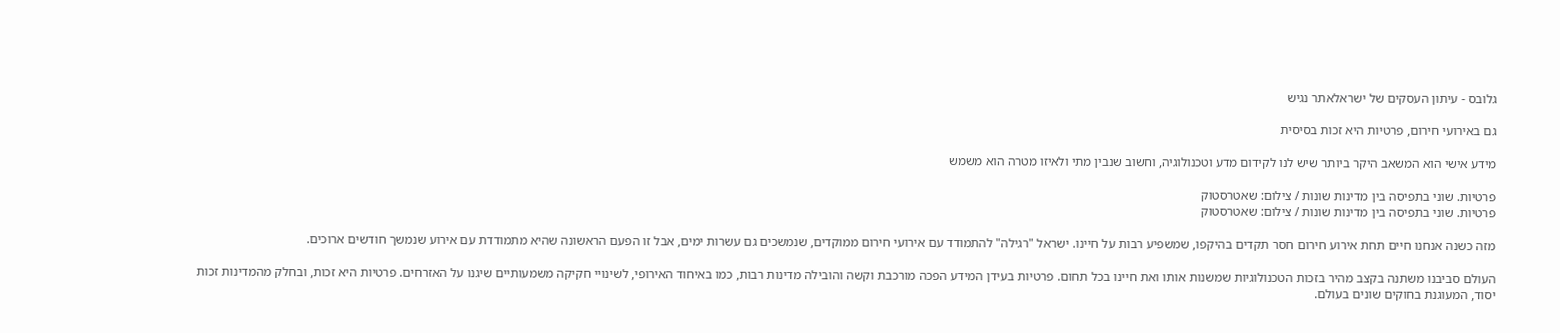גלובס - עיתון העסקים של ישראלאתר נגיש

גם באירועי חירום, פרטיות היא זכות בסיסית

מידע אישי הוא המשאב היקר ביותר שיש לנו לקידום מדע וטכנולוגיה, וחשוב שנבין מתי ולאיזו מטרה הוא משמש

פרטיות. שוני בתפיסה בין מדינות שונות / צילום: שאטרסטוק
פרטיות. שוני בתפיסה בין מדינות שונות / צילום: שאטרסטוק

מזה כשנה אנחנו חיים תחת אירוע חירום חסר תקדים בהיקפו, שמשפיע רבות על חיינו. ישראל "רגילה" להתמודד עם אירועי חירום ממוקדים, שנמשכים גם עשרות ימים, אבל זו הפעם הראשונה שהיא מתמודדת עם אירוע שנמשך חודשים ארוכים.

העולם סביבנו משתנה בקצב מהיר בזכות הטכנולוגיות שמשנות אותו ואת חיינו בכל תחום. פרטיות בעידן המידע הפכה מורכבת וקשה והובילה מדינות רבות, כמו באיחוד האירופי, לשינויי חקיקה משמעותיים שיגנו על האזרחים. פרטיות היא זכות, ובחלק מהמדינות זכות יסוד, המעוגנת בחוקים שונים בעולם.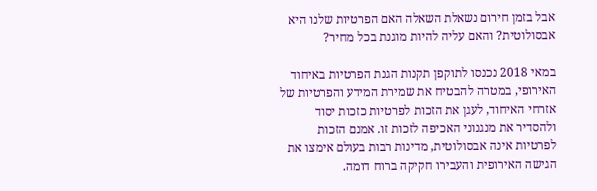אבל בזמן חירום נשאלת השאלה האם הפרטיות שלנו היא אבסולוטית? והאם עליה להיות מוגנת בכל מחיר?

במאי 2018 נכנסו לתוקפן תקנות הגנת הפרטיות באיחוד האירופי, במטרה להבטיח את שמירת המידע והפרטיות של אזרחי האיחוד, לעגן את הזכות לפרטיות כזכות יסוד ולהסדיר את מנגנוני האכיפה לזכות זו. אמנם הזכות לפרטיות אינה אבסולוטית, מדינות רבות בעולם אימצו את הגישה האירופית והעבירו חקיקה ברוח דומה.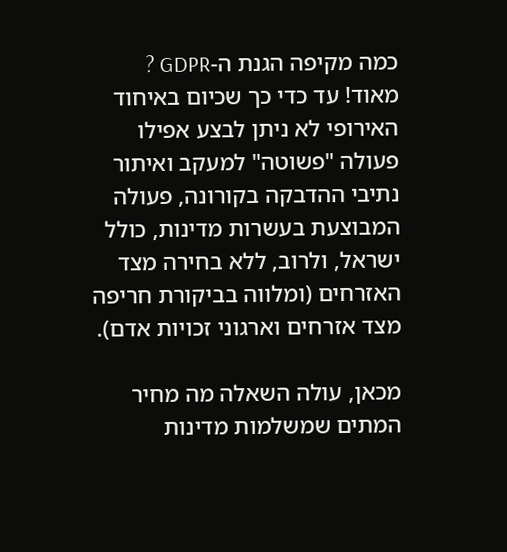כמה מקיפה הגנת ה-GDPR ? מאוד! עד כדי כך שכיום באיחוד האירופי לא ניתן לבצע אפילו פעולה "פשוטה" למעקב ואיתור נתיבי ההדבקה בקורונה, פעולה המבוצעת בעשרות מדינות, כולל ישראל, ולרוב, ללא בחירה מצד האזרחים (ומלווה בביקורת חריפה מצד אזרחים וארגוני זכויות אדם).

מכאן, עולה השאלה מה מחיר המתים שמשלמות מדינות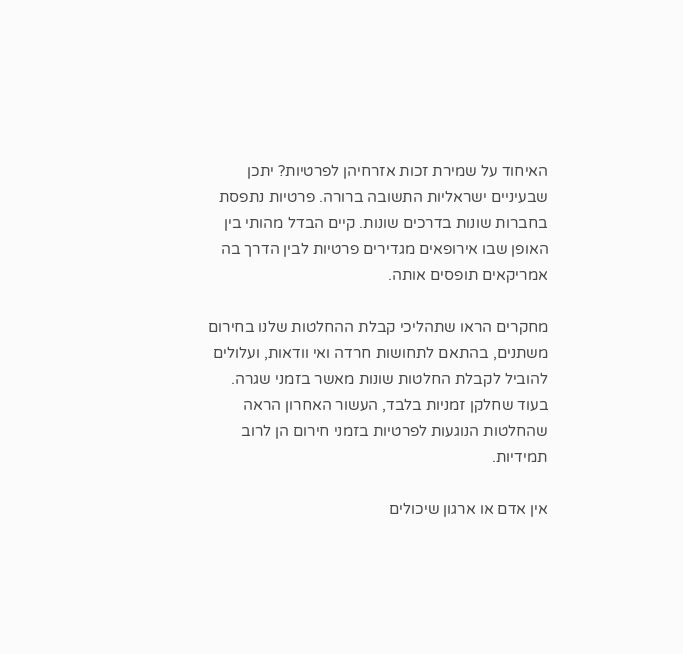האיחוד על שמירת זכות אזרחיהן לפרטיות? יתכן שבעיניים ישראליות התשובה ברורה. פרטיות נתפסת בחברות שונות בדרכים שונות. קיים הבדל מהותי בין האופן שבו אירופאים מגדירים פרטיות לבין הדרך בה אמריקאים תופסים אותה.

מחקרים הראו שתהליכי קבלת ההחלטות שלנו בחירום משתנים, בהתאם לתחושות חרדה ואי וודאות, ועלולים להוביל לקבלת החלטות שונות מאשר בזמני שגרה. בעוד שחלקן זמניות בלבד, העשור האחרון הראה שהחלטות הנוגעות לפרטיות בזמני חירום הן לרוב תמידיות.

אין אדם או ארגון שיכולים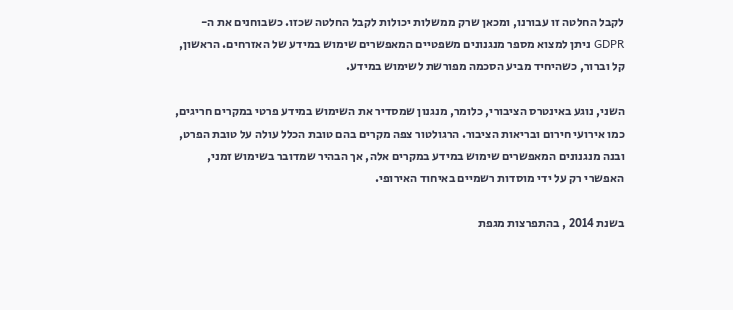לקבל החלטה זו עבורנו, ומכאן שרק ממשלות יכולות לקבל החלטה שכזו. כשבוחנים את ה- GDPR ניתן למצוא מספר מנגנונים משפטיים המאפשרים שימוש במידע של האזרחים. הראשון, קל וברור, כשהיחיד מביע הסכמה מפורשת לשימוש במידע.

השני, נוגע באינטרס הציבורי, כלומר, מנגנון שמסדיר את השימוש במידע פרטי במקרים חריגים, כמו אירועי חירום ובריאות הציבור. הרגולטור צפה מקרים בהם טובת הכלל עולה על טובת הפרט, ובנה מנגנונים המאפשרים שימוש במידע במקרים אלה, אך הבהיר שמדובר בשימוש זמני, האפשרי רק על ידי מוסדות רשמיים באיחוד האירופי.

בשנת 2014 , בהתפרצות מגפת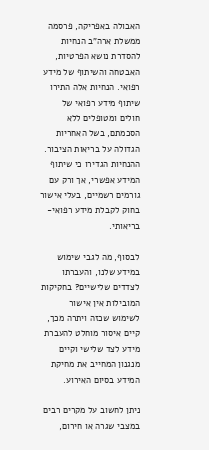האבולה באפריקה, פרסמה ממשלת ארה"ב הנחיות להסדרת נושא הפרטיות, האבטחה והשיתוף של מידע רפואי. הנחיות אלה התירו שיתוף מידע רפואי של חולים ומטופלים ללא הסכמתם, בשל האחריות הגדולה על בריאות הציבור. ההנחיות הגדירו כי שיתוף המידע אפשרי, אך ורק עם גורמים רשמיים, בעלי אישור בחוק לקבלת מידע רפואי-בריאותי.

לבסוף, מה לגבי שימוש במידע שלנו, והעברתו לצדדים שלישיים? בחקיקות המובילות אין אישור לשימוש שכזה ויתרה מכך, קיים איסור מוחלט להעברת מידע לצד שלישי וקיים מנגנון המחייב את מחיקת המידע בסיום האירוע.

ניתן לחשוב על מקרים רבים במצבי שגרה או חירום,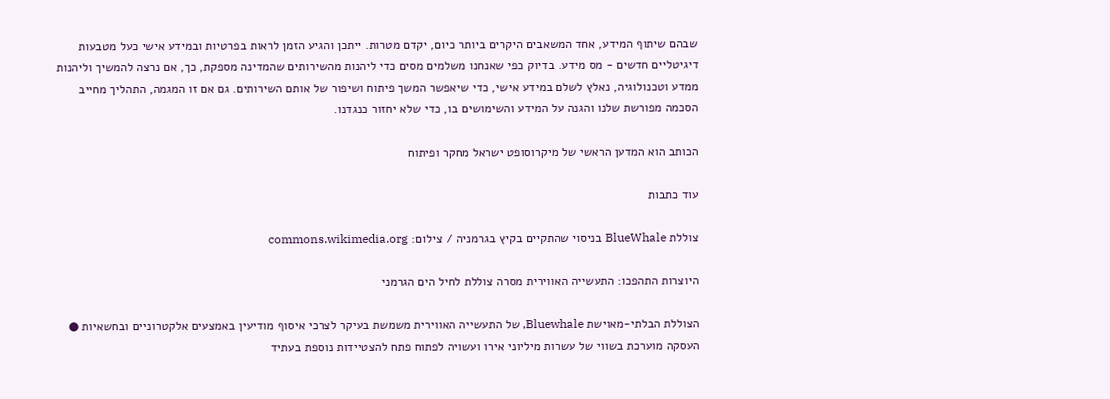שבהם שיתוף המידע, אחד המשאבים היקרים ביותר כיום, יקדם מטרות. ייתכן והגיע הזמן לראות בפרטיות ובמידע אישי כעל מטבעות דיגיטליים חדשים - מס מידע. בדיוק כפי שאנחנו משלמים מסים כדי ליהנות מהשירותים שהמדינה מספקת, כך, אם נרצה להמשיך וליהנות ממדע וטכנולוגיה, נאלץ לשלם במידע אישי, כדי שיאפשר המשך פיתוח ושיפור של אותם השירותים. גם אם זו המגמה, התהליך מחייב הסכמה מפורשת שלנו והגנה על המידע והשימושים בו, כדי שלא יחזור כנגדנו.

הכותב הוא המדען הראשי של מיקרוסופט ישראל מחקר ופיתוח

עוד כתבות

צוללת BlueWhale בניסוי שהתקיים בקיץ בגרמניה / צילום: commons.wikimedia.org

היוצרות התהפכו: התעשייה האווירית מסרה צוללת לחיל הים הגרמני

הצוללת הבלתי-מאוישת Bluewhale, של התעשייה האווירית משמשת בעיקר לצרכי איסוף מודיעין באמצעים אלקטרוניים ובחשאיות ● העסקה מוערכת בשווי של עשרות מיליוני אירו ועשויה לפתוח פתח להצטיידות נוספת בעתיד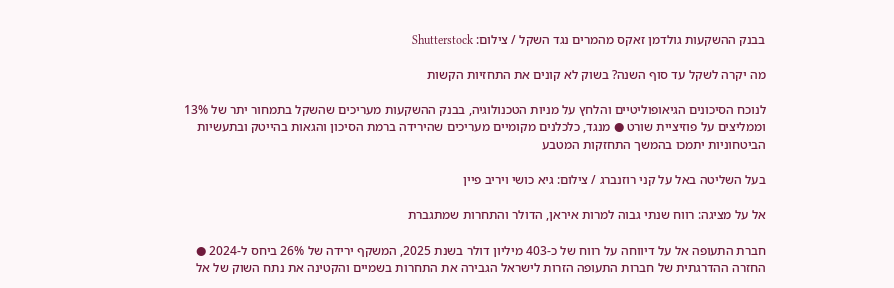בבנק ההשקעות גולדמן זאקס מהמרים נגד השקל / צילום: Shutterstock

מה יקרה לשקל עד סוף השנה? בשוק לא קונים את התחזיות הקשות

לנוכח הסיכונים הגיאופוליטיים והלחץ על מניות הטכנולוגיה, בבנק ההשקעות מעריכים שהשקל בתמחור יתר של 13% וממליצים על פוזיציית שורט ● מנגד, כלכלנים מקומיים מעריכים שהירידה ברמת הסיכון והגאות בהייטק ובתעשיות הביטחוניות יתמכו בהמשך התחזקות המטבע

בעל השליטה באל על קני רוזנברג / צילום: גיא כושי ויריב פיין

אל על מציגה: רווח שנתי גבוה למרות איראן, הדולר והתחרות שמתגברת

חברת התעופה אל על דיווחה על רווח של כ-403 מיליון דולר בשנת 2025, המשקף ירידה של 26% ביחס ל-2024 ● החזרה ההדרגתית של חברות התעופה הזרות לישראל הגבירה את התחרות בשמיים והקטינה את נתח השוק של אל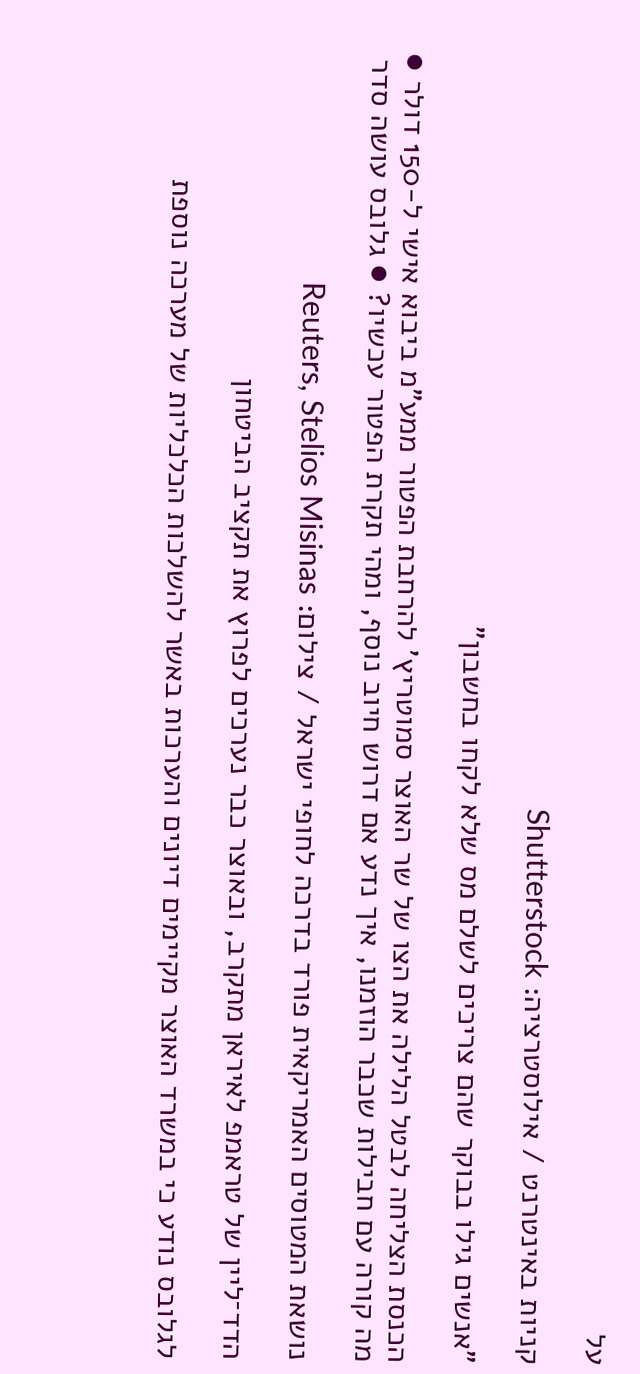על

קניות באינטרנט / אילוסטרציה: Shutterstock

"אנשים גילו בבוקר שהם צריכים לשלם מס שלא לקחו בחשבון"

הכנסת הצליחה לבטל הלילה את הצו של שר האוצר סמוטריץ' להרחבת הפטור ממע"מ ביבוא אישי ל-150 דולר ● מה קורה עם חבילות שכבר הוזמנו, איך נדע אם דרוש חיוב נוסף, ומהי תקרת הפטור עכשיו? ● גלובס עושה סדר

נושאת המטוסים האמריקאית פורד בדרכה לחופי ישראל / צילום: Reuters, Stelios Misinas

הדד־ליין של טראמפ לאיראן מתקרב, ובאוצר כבר נערכים לפרוץ את תקציב הביטחון

לגלובס נודע כי במשרד האוצר מקיימים דיונים והערכות באשר להשלכות הכלכליות של מערכה נוספת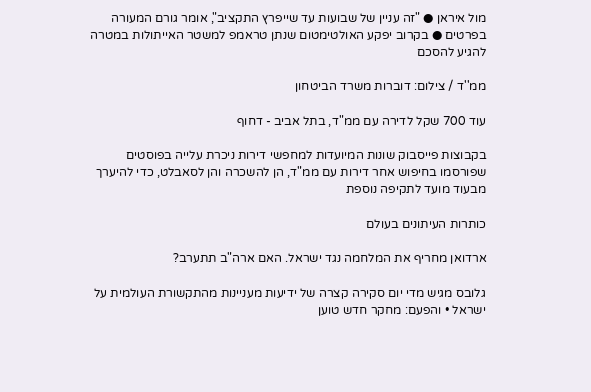מול איראן ● "זה עניין של שבועות עד שייפרץ התקציב", אומר גורם המעורה בפרטים ● בקרוב יפקע האולטימטום שנתן טראמפ למשטר האייתולות במטרה להגיע להסכם

ממ''ד / צילום: דוברות משרד הביטחון

עוד 700 שקל לדירה עם ממ"ד, בתל אביב - דחוף

בקבוצות פייסבוק שונות המיועדות למחפשי דירות ניכרת עלייה בפוסטים שפורסמו בחיפוש אחר דירות עם ממ"ד, הן להשכרה והן לסאבלט, כדי להיערך מבעוד מועד לתקיפה נוספת

כותרות העיתונים בעולם

ארדואן מחריף את המלחמה נגד ישראל. האם ארה"ב תתערב?

גלובס מגיש מדי יום סקירה קצרה של ידיעות מעניינות מהתקשורת העולמית על ישראל • והפעם: מחקר חדש טוען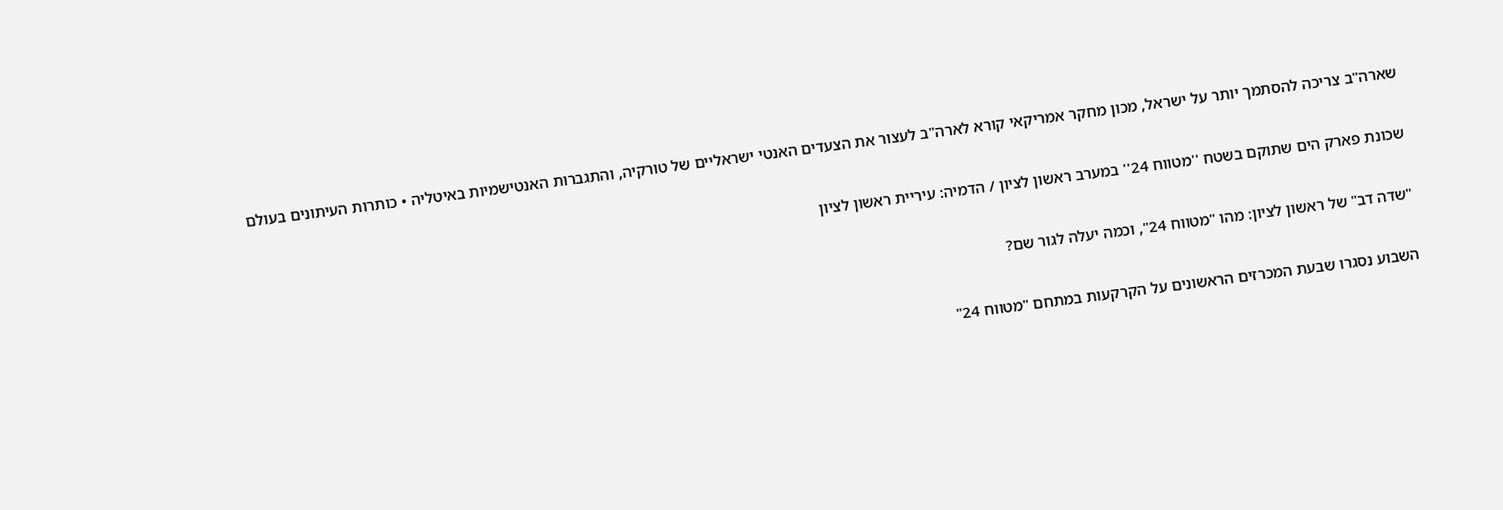שארה"ב צריכה להסתמך יותר על ישראל, מכון מחקר אמריקאי קורא לארה"ב לעצור את הצעדים האנטי ישראליים של טורקיה, והתגברות האנטישמיות באיטליה • כותרות העיתונים בעולם

שכונת פארק הים שתוקם בשטח ''מטווח 24'' במערב ראשון לציון / הדמיה: עיריית ראשון לציון

"שדה דב" של ראשון לציון: מהו "מטווח 24", וכמה יעלה לגור שם?

השבוע נסגרו שבעת המכרזים הראשונים על הקרקעות במתחם "מטווח 24"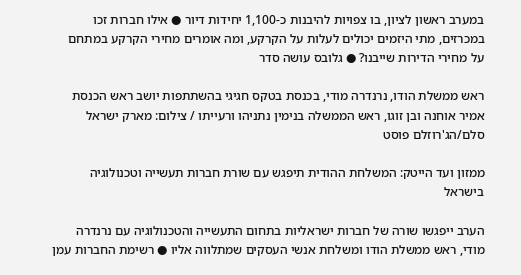במערב ראשון לציון, בו צפויות להיבנות כ-1,100 יחידות דיור ● אילו חברות זכו במכרזים, מתי היזמים יכולים לעלות על הקרקע, ומה אומרים מחירי הקרקע במתחם על מחירי הדירות שייבנו? ● גלובס עושה סדר

ראש ממשלת הודו, נרנדרה מודי, בכנסת בטקס חגיגי בהשתתפות יושב ראש הכנסת אמיר אוחנה ובן זוגו, ראש הממשלה בנימין נתניהו ורעייתו / צילום: מארק ישראל סלם/הג'רוזלם פוסט

ממזון ועד הייטק: המשלחת ההודית תיפגש עם שורת חברות תעשייה וטכנולוגיה בישראל

הערב ייפגשו שורה של חברות ישראליות בתחום התעשייה והטכנולוגיה עם נרנדרה מודי, ראש ממשלת הודו ומשלחת אנשי העסקים שמתלווה אליו ● רשימת החברות עמן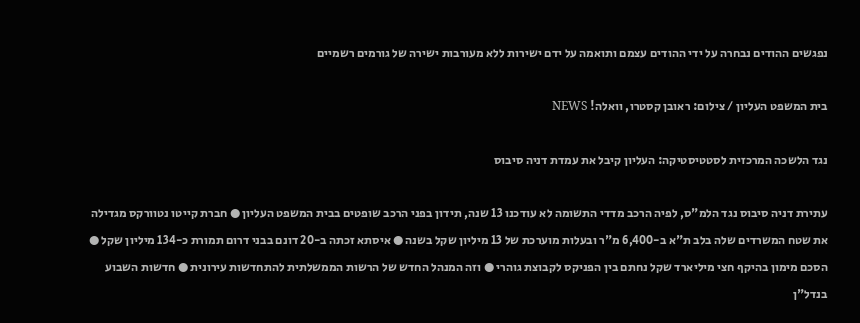נפגשים ההודים נבחרה על ידי ההודים עצמם ותואמה על ידם ישירות ללא מעורבות ישירה של גורמים רשמיים

בית המשפט העליון / צילום: ראובן קסטרו, וואלה! NEWS

נגד הלשכה המרכזית לסטטיסטיקה: העליון קיבל את עמדת דניה סיבוס

עתירת דניה סיבוס נגד הלמ"ס, לפיה הרכב מדדי התשומה לא עודכנו 13 שנה, תידון בפני הרכב שופטים בבית המשפט העליון ● חברת קייטו נטוורקס מגדילה את שטח המשרדים שלה בלב ת"א ב-6,400 מ"ר ובעלות מוערכת של 13 מיליון שקל בשנה ● איסתא זכתה ב-20 דונם בבני דרום תמורת כ-134 מיליון שקל ● הסכם מימון בהיקף חצי מיליארד שקל נחתם בין הפניקס לקבוצת גוהרי ● וזה המנהל החדש של הרשות הממשלתית להתחדשות עירונית ● חדשות השבוע בנדל"ן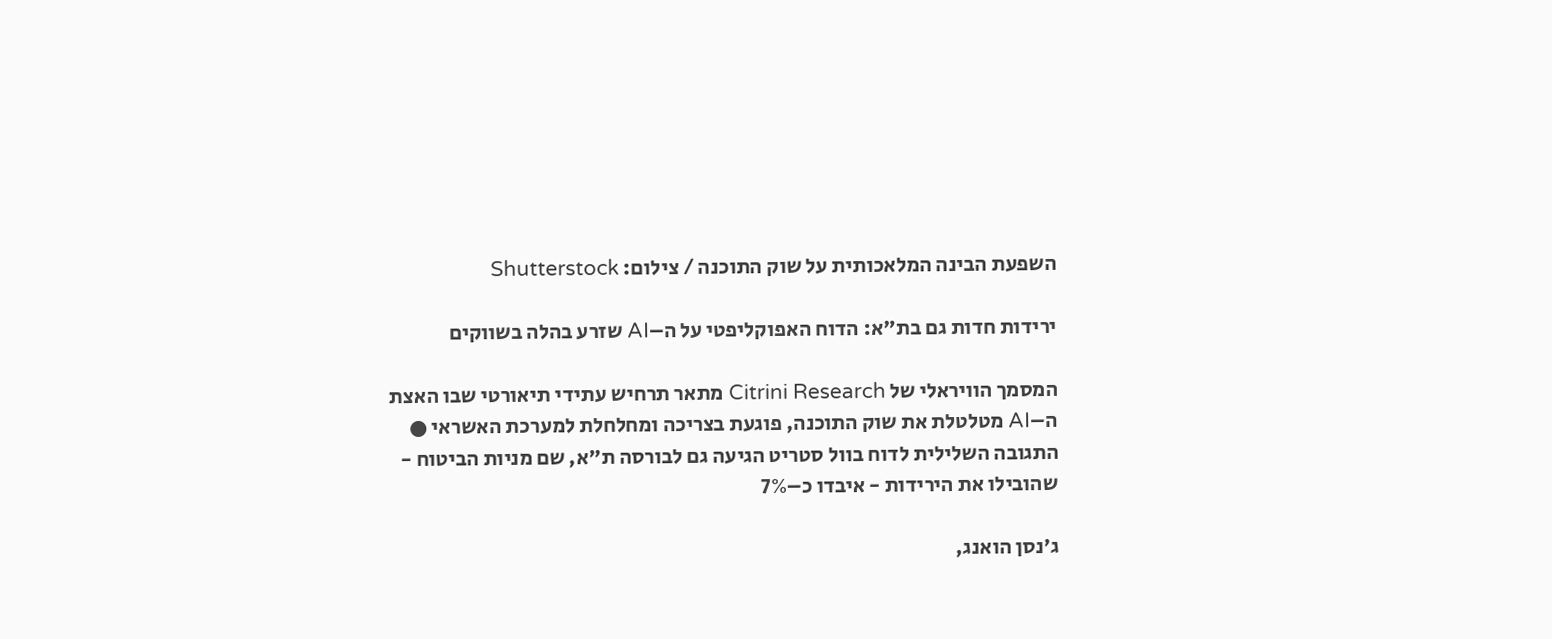השפעת הבינה המלאכותית על שוק התוכנה / צילום: Shutterstock

ירידות חדות גם בת"א: הדוח האפוקליפטי על ה–AI שזרע בהלה בשווקים

המסמך הוויראלי של Citrini Research מתאר תרחיש עתידי תיאורטי שבו האצת ה–AI מטלטלת את שוק התוכנה, פוגעת בצריכה ומחלחלת למערכת האשראי ● התגובה השלילית לדוח בוול סטריט הגיעה גם לבורסה ת"א, שם מניות הביטוח - שהובילו את הירידות - איבדו כ–7%

ג'נסן הואנג,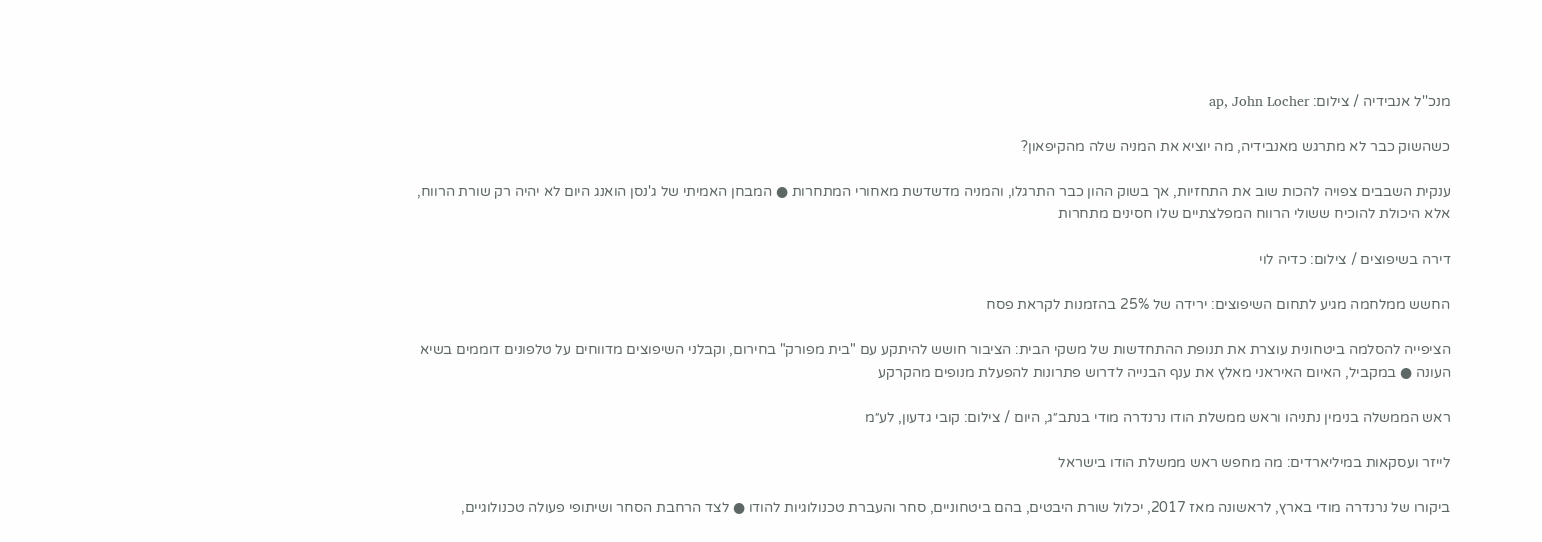מנכ''ל אנבידיה / צילום: ap, John Locher

כשהשוק כבר לא מתרגש מאנבידיה, מה יוציא את המניה שלה מהקיפאון?

ענקית השבבים צפויה להכות שוב את התחזיות, אך בשוק ההון כבר התרגלו, והמניה מדשדשת מאחורי המתחרות ● המבחן האמיתי של ג'נסן הואנג היום לא יהיה רק שורת הרווח, אלא היכולת להוכיח ששולי הרווח המפלצתיים שלו חסינים מתחרות

דירה בשיפוצים / צילום: כדיה לוי

החשש ממלחמה מגיע לתחום השיפוצים: ירידה של 25% בהזמנות לקראת פסח

הציפייה להסלמה ביטחונית עוצרת את תנופת ההתחדשות של משקי הבית: הציבור חושש להיתקע עם "בית מפורק" בחירום, וקבלני השיפוצים מדווחים על טלפונים דוממים בשיא העונה ● במקביל, האיום האיראני מאלץ את ענף הבנייה לדרוש פתרונות להפעלת מנופים מהקרקע

ראש הממשלה בנימין נתניהו וראש ממשלת הודו נרנדרה מודי בנתב״ג, היום / צילום: קובי גדעון, לע״מ

לייזר ועסקאות במיליארדים: מה מחפש ראש ממשלת הודו בישראל

ביקורו של נרנדרה מודי בארץ, לראשונה מאז 2017, יכלול שורת היבטים, בהם ביטחוניים, סחר והעברת טכנולוגיות להודו ● לצד הרחבת הסחר ושיתופי פעולה טכנולוגיים,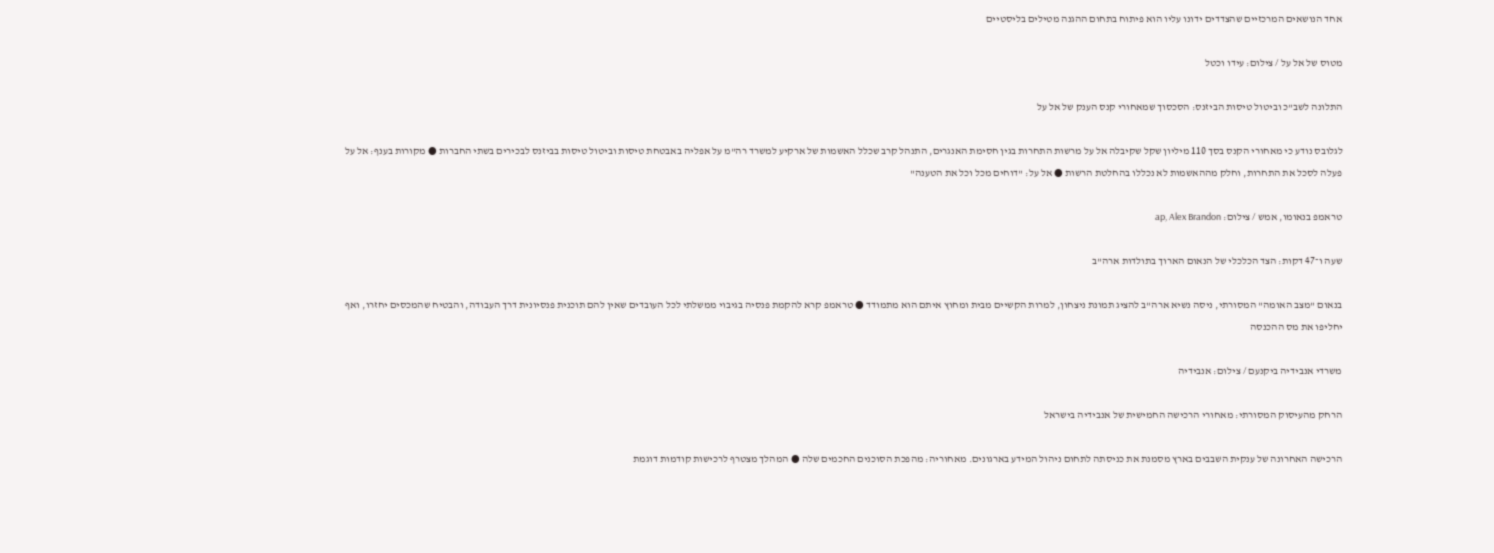אחד הנושאים המרכזיים שהצדדים ידונו עליו הוא פיתוח בתחום ההגנה מטילים בליסטיים

מטוס של אל על / צילום: עידו וכטל

התלונה לשב"כ וביטול טיסות הביזנס: הסכסוך שמאחורי קנס הענק של אל על

לגלובס נודע כי מאחורי הקנס בסך 110 מיליון שקל שקיבלה אל על מרשות התחרות בגין חסימת האנגרים, התנהל קרב שכלל האשמות של ארקיע למשרד רה"מ על אפליה באבטחת טיסות וביטול טיסות בביזנס לבכירים בשתי החברות ● מקורות בענף: אל על פעלה לסכל את התחרות, וחלק מההאשמות לא נכללו בהחלטת הרשות ● אל על: "דוחים מכל וכל את הטענה"

טראמפ בנאומו, אמש / צילום: ap, Alex Brandon

שעה ו־47 דקות: הצד הכלכלי של הנאום הארוך בתולדות ארה"ב

בנאום "מצב האומה" המסורתי, ניסה נשיא ארה"ב להציג תמונת ניצחון, למרות הקשיים מבית ומחוץ איתם הוא מתמודד ● טראמפ קרא להקמת פנסיה בגיבוי ממשלתי לכל העובדים שאין להם תוכנית פנסיונית דרך העבודה, והבטיח שהמכסים יחזרו, ואף יחליפו את מס ההכנסה

משרדי אנבידיה ביקנעם / צילום: אנבידיה

הרחק מהעיסוק המסורתי: מאחורי הרכישה החמישית של אנבידיה בישראל

הרכישה האחרונה של ענקית השבבים בארץ מסמנת את כניסתה לתחום ניהול המידע בארגונים. מאחוריה: מהפכת הסוכנים החכמים שלה ● המהלך מצטרף לרכישות קודמות דוגמת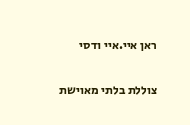ראן איי.איי ודסי

צוללת בלתי מאוישת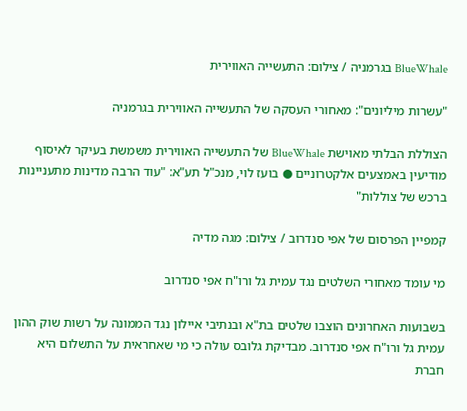BlueWhale בגרמניה / צילום: התעשייה האווירית

"עשרות מיליונים": מאחורי העסקה של התעשייה האווירית בגרמניה

הצוללת הבלתי מאוישת BlueWhale של התעשייה האווירית משמשת בעיקר לאיסוף מודיעין באמצעים אלקטרוניים ● בועז לוי, מנכ"ל תע"א: "עוד הרבה מדינות מתעניינות ברכש של צוללות"

קמפיין הפרסום של אפי סנדרוב / צילום: מגה מדיה

מי עומד מאחורי השלטים נגד עמית גל ורו"ח אפי סנדרוב

בשבועות האחרונים הוצבו שלטים בת"א ובנתיבי איילון נגד הממונה על רשות שוק ההון עמית גל ורו"ח אפי סנדרוב. מבדיקת גלובס עולה כי מי שאחראית על התשלום היא חברת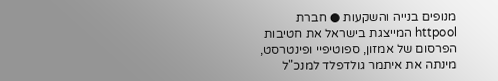מנופים בנייה והשקעות ● חברת httpool המייצגת בישראל את חטיבות הפרסום של אמזון, ספוטיפיי ופינטרסט, מינתה את איתמר גולדפלד למנכ"ל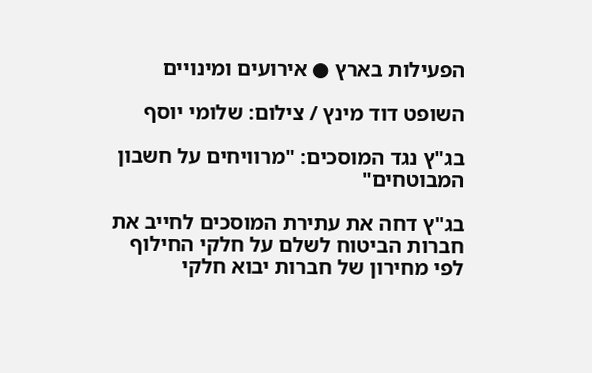הפעילות בארץ ● אירועים ומינויים

השופט דוד מינץ / צילום: שלומי יוסף

בג"ץ נגד המוסכים: "מרוויחים על חשבון המבוטחים"

בג"ץ דחה את עתירת המוסכים לחייב את חברות הביטוח לשלם על חלקי החילוף לפי מחירון של חברות יבוא חלקי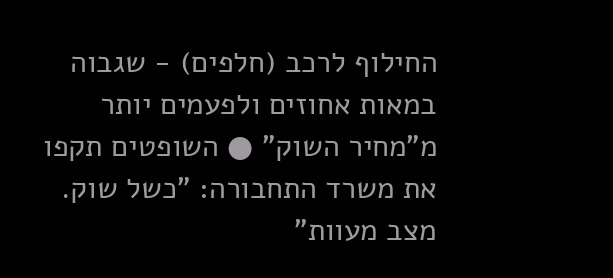החילוף לרכב (חלפים) - שגבוה במאות אחוזים ולפעמים יותר מ"מחיר השוק" ● השופטים תקפו את משרד התחבורה: "כשל שוק. מצב מעוות"